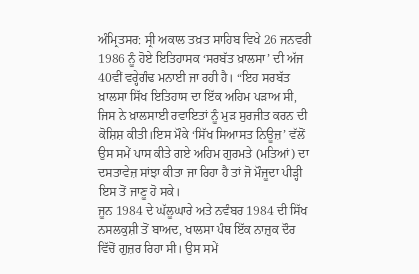ਅੰਮ੍ਰਿਤਸਰ: ਸ੍ਰੀ ਅਕਾਲ ਤਖ਼ਤ ਸਾਹਿਬ ਵਿਖੇ 26 ਜਨਵਰੀ 1986 ਨੂੰ ਹੋਏ ਇਤਿਹਾਸਕ ‘ਸਰਬੱਤ ਖ਼ਾਲਸਾ’ ਦੀ ਅੱਜ 40ਵੀਂ ਵਰ੍ਹੇਗੰਢ ਮਨਾਈ ਜਾ ਰਹੀ ਹੈ। “ਇਹ ਸਰਬੱਤ ਖ਼ਾਲਸਾ ਸਿੱਖ ਇਤਿਹਾਸ ਦਾ ਇੱਕ ਅਹਿਮ ਪੜਾਅ ਸੀ, ਜਿਸ ਨੇ ਖ਼ਾਲਸਾਈ ਰਵਾਇਤਾਂ ਨੂੰ ਮੁੜ ਸੁਰਜੀਤ ਕਰਨ ਦੀ ਕੋਸ਼ਿਸ਼ ਕੀਤੀ।ਇਸ ਮੌਕੇ ‘ਸਿੱਖ ਸਿਆਸਤ ਨਿਊਜ਼’ ਵੱਲੋਂ ਉਸ ਸਮੇਂ ਪਾਸ ਕੀਤੇ ਗਏ ਅਹਿਮ ਗੁਰਮਤੇ (ਮਤਿਆਂ) ਦਾ ਦਸਤਾਵੇਜ਼ ਸਾਂਝਾ ਕੀਤਾ ਜਾ ਰਿਹਾ ਹੈ ਤਾਂ ਜੋ ਮੌਜੂਦਾ ਪੀੜ੍ਹੀ ਇਸ ਤੋਂ ਜਾਣੂ ਹੋ ਸਕੇ।
ਜੂਨ 1984 ਦੇ ਘੱਲੂਘਾਰੇ ਅਤੇ ਨਵੰਬਰ 1984 ਦੀ ਸਿੱਖ ਨਸਲਕੁਸ਼ੀ ਤੋਂ ਬਾਅਦ, ਖਾਲਸਾ ਪੰਥ ਇੱਕ ਨਾਜ਼ੁਕ ਦੌਰ ਵਿੱਚੋਂ ਗੁਜ਼ਰ ਰਿਹਾ ਸੀ। ਉਸ ਸਮੇਂ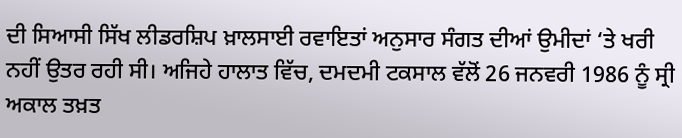ਦੀ ਸਿਆਸੀ ਸਿੱਖ ਲੀਡਰਸ਼ਿਪ ਖ਼ਾਲਸਾਈ ਰਵਾਇਤਾਂ ਅਨੁਸਾਰ ਸੰਗਤ ਦੀਆਂ ਉਮੀਦਾਂ ‘ਤੇ ਖਰੀ ਨਹੀਂ ਉਤਰ ਰਹੀ ਸੀ। ਅਜਿਹੇ ਹਾਲਾਤ ਵਿੱਚ, ਦਮਦਮੀ ਟਕਸਾਲ ਵੱਲੋਂ 26 ਜਨਵਰੀ 1986 ਨੂੰ ਸ੍ਰੀ ਅਕਾਲ ਤਖ਼ਤ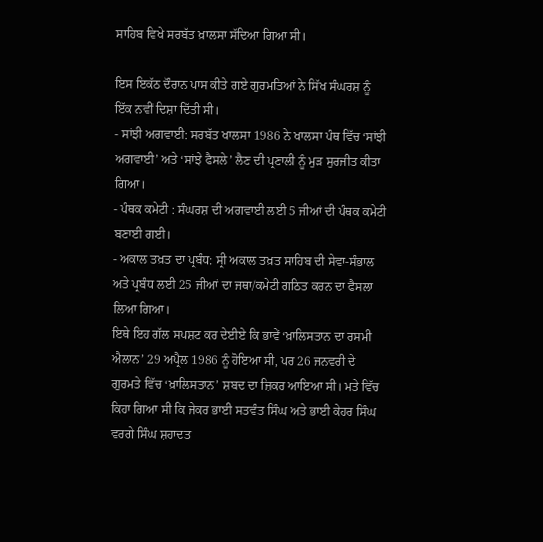ਸਾਹਿਬ ਵਿਖੇ ਸਰਬੱਤ ਖ਼ਾਲਸਾ ਸੱਦਿਆ ਗਿਆ ਸੀ।

ਇਸ ਇਕੱਠ ਦੌਰਾਨ ਪਾਸ ਕੀਤੇ ਗਏ ਗੁਰਮਤਿਆਂ ਨੇ ਸਿੱਖ ਸੰਘਰਸ਼ ਨੂੰ ਇੱਕ ਨਵੀਂ ਦਿਸ਼ਾ ਦਿੱਤੀ ਸੀ।
- ਸਾਂਝੀ ਅਗਵਾਈ: ਸਰਬੱਤ ਖਾਲਸਾ 1986 ਨੇ ਖਾਲਸਾ ਪੰਥ ਵਿੱਚ ‘ਸਾਂਝੀ ਅਗਵਾਈ’ ਅਤੇ ‘ਸਾਂਝੇ ਫੈਸਲੇ’ ਲੈਣ ਦੀ ਪ੍ਰਣਾਲੀ ਨੂੰ ਮੁੜ ਸੁਰਜੀਤ ਕੀਤਾ ਗਿਆ।
- ਪੰਥਕ ਕਮੇਟੀ : ਸੰਘਰਸ਼ ਦੀ ਅਗਵਾਈ ਲਈ 5 ਜੀਆਂ ਦੀ ਪੰਥਕ ਕਮੇਟੀ ਬਣਾਈ ਗਈ।
- ਅਕਾਲ ਤਖ਼ਤ ਦਾ ਪ੍ਰਬੰਧ: ਸ੍ਰੀ ਅਕਾਲ ਤਖ਼ਤ ਸਾਹਿਬ ਦੀ ਸੇਵਾ-ਸੰਭਾਲ ਅਤੇ ਪ੍ਰਬੰਧ ਲਈ 25 ਜੀਆਂ ਦਾ ਜਥਾ/ਕਮੇਟੀ ਗਠਿਤ ਕਰਨ ਦਾ ਫੈਸਲਾ ਲਿਆ ਗਿਆ।
ਇਥੇ ਇਹ ਗੱਲ ਸਪਸ਼ਟ ਕਰ ਦੇਈਏ ਕਿ ਭਾਵੇਂ ‘ਖ਼ਾਲਿਸਤਾਨ ਦਾ ਰਸਮੀ ਐਲਾਨ’ 29 ਅਪ੍ਰੈਲ 1986 ਨੂੰ ਹੋਇਆ ਸੀ, ਪਰ 26 ਜਨਵਰੀ ਦੇ ਗੁਰਮਤੇ ਵਿੱਚ ‘ਖ਼ਾਲਿਸਤਾਨ’ ਸ਼ਬਦ ਦਾ ਜ਼ਿਕਰ ਆਇਆ ਸੀ। ਮਤੇ ਵਿੱਚ ਕਿਹਾ ਗਿਆ ਸੀ ਕਿ ਜੇਕਰ ਭਾਈ ਸਤਵੰਤ ਸਿੰਘ ਅਤੇ ਭਾਈ ਕੇਹਰ ਸਿੰਘ ਵਰਗੇ ਸਿੰਘ ਸ਼ਹਾਦਤ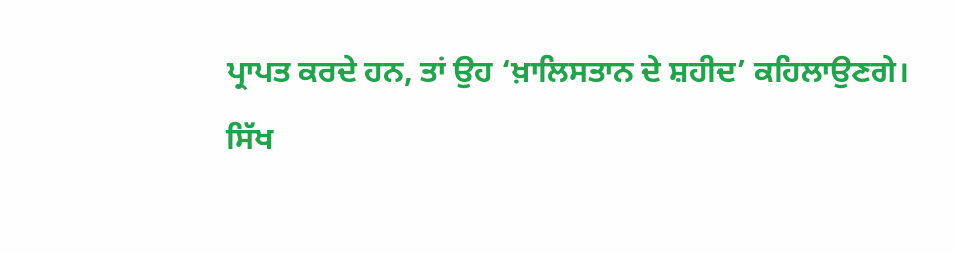ਪ੍ਰਾਪਤ ਕਰਦੇ ਹਨ, ਤਾਂ ਉਹ ‘ਖ਼ਾਲਿਸਤਾਨ ਦੇ ਸ਼ਹੀਦ’ ਕਹਿਲਾਉਣਗੇ।
ਸਿੱਖ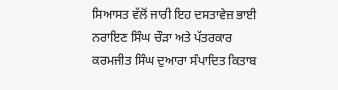ਸਿਆਸਤ ਵੱਲੋਂ ਜਾਰੀ ਇਹ ਦਸਤਾਵੇਜ਼ ਭਾਈ ਨਰਾਇਣ ਸਿੰਘ ਚੌੜਾ ਅਤੇ ਪੱਤਰਕਾਰ ਕਰਮਜੀਤ ਸਿੰਘ ਦੁਆਰਾ ਸੰਪਾਦਿਤ ਕਿਤਾਬ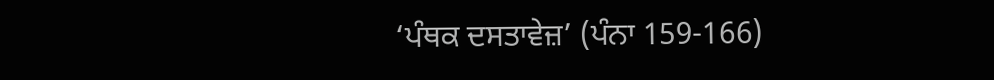‘ਪੰਥਕ ਦਸਤਾਵੇਜ਼’ (ਪੰਨਾ 159-166)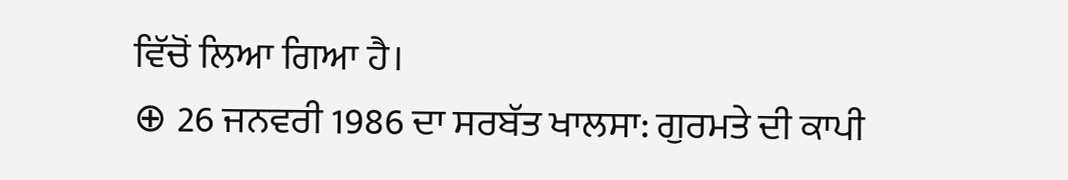ਵਿੱਚੋਂ ਲਿਆ ਗਿਆ ਹੈ।
⊕ 26 ਜਨਵਰੀ 1986 ਦਾ ਸਰਬੱਤ ਖਾਲਸਾ: ਗੁਰਮਤੇ ਦੀ ਕਾਪੀ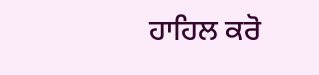ਹਾਹਿਲ ਕਰੋ